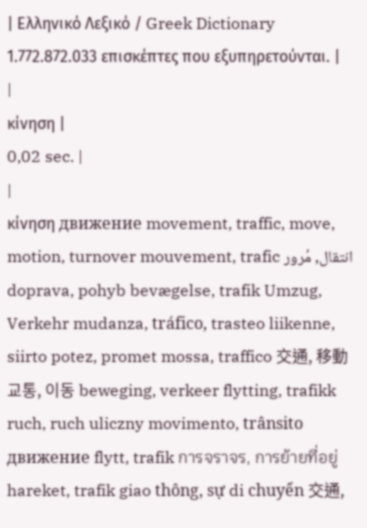| Ελληνικό Λεξικό / Greek Dictionary 1.772.872.033 επισκέπτες που εξυπηρετούνται. |
|
κίνηση |
0,02 sec. |
|
κίνηση движение movement, traffic, move, motion, turnover mouvement, trafic انتقال, مُرور doprava, pohyb bevægelse, trafik Umzug, Verkehr mudanza, tráfico, trasteo liikenne, siirto potez, promet mossa, traffico 交通, 移動 교통, 이동 beweging, verkeer flytting, trafikk ruch, ruch uliczny movimento, trânsito движение flytt, trafik การจราจร, การย้ายที่อยู่ hareket, trafik giao thông, sự di chuyển 交通,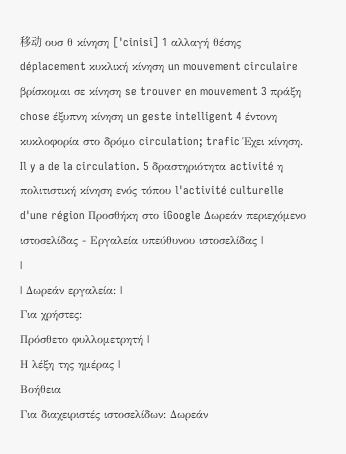移动 ουσ θ κίνηση ['cinisi] 1 αλλαγή θέσης déplacement κυκλική κίνηση un mouvement circulaire βρίσκομαι σε κίνηση se trouver en mouvement 3 πράξη chose έξυπνη κίνηση un geste intelligent 4 έντονη κυκλοφορία στο δρόμο circulation; trafic Έχει κίνηση. Il y a de la circulation. 5 δραστηριότητα activité η πολιτιστική κίνηση ενός τόπου l'activité culturelle d'une région Προσθήκη στο iGoogle Δωρεάν περιεχόμενο ιστοσελίδας - Εργαλεία υπεύθυνου ιστοσελίδας |
|
| Δωρεάν εργαλεία: |
Για χρήστες:
Πρόσθετο φυλλομετρητή |
Η λέξη της ημέρας |
Βοήθεια
Για διαχειριστές ιστοσελίδων: Δωρεάν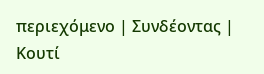περιεχόμενο | Συνδέοντας | Κουτί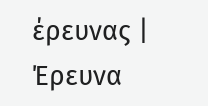έρευνας | Έρευνα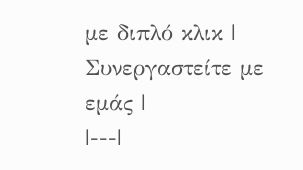με διπλό κλικ | Συνεργαστείτε με εμάς |
|---|